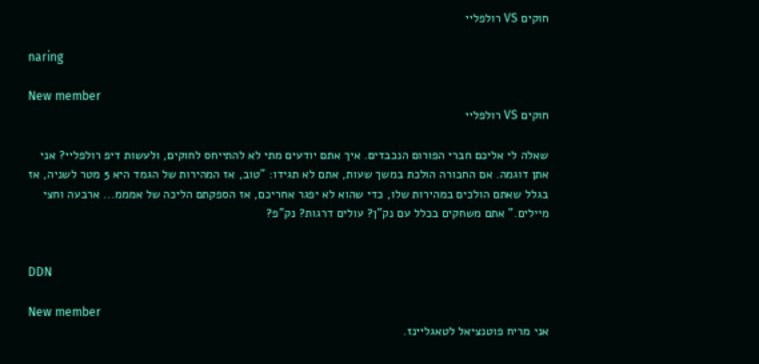חוקים VS רולפליי

naring

New member
חוקים VS רולפליי

שאלה לי אליכם חברי הפורום הנכבדים. איך אתם יודעים מתי לא להתייחס לחוקים, ולעשות דיפ רולפליי? אני אתן דוגמה. אם החבורה הולכת במשך שעות, אתם לא תגידו: "טוב, אז המהירות של הגמד היא 5 מטר לשניה, אז בגלל שאתם הולכים במהירות שלו, כדי שהוא לא יפגר אחריכם, אז הספקתם הליכה של אמממ... ארבעה וחצי מיילים." אתם משחקים בכלל עם נק"ן? עולים דרגות? נק"פ?


DDN

New member
אני מריח פוטנציאל לטאגליינז.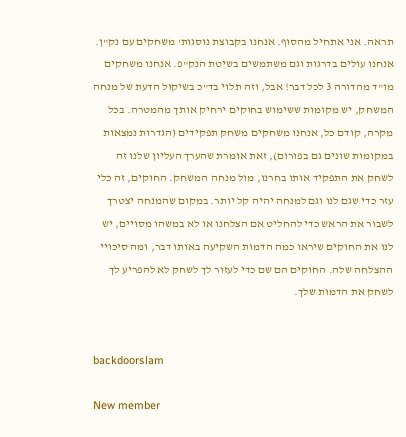תראה. אני אתחיל מהסוף. אנחנו בקבוצת נוסגות' משחקים עם נק"ן. אנחנו עולים בדרגות וגם משתמשים בשיטת הנק"פ. אנחנו משחקים מו"ד מהדורה 3 לכל דבר! אבל, וזה תלוי בד"כ בשיקול הדעת של מנחה המשחק, יש מקומות ששימוש בחוקים ירחיק אותך מהמטרה. בכל מקרה, קודם כל, אנחנו משחקים משחק תפקידים (הגדרות נמצאות במקומות שונים גם בפורום), זאת אומרת שהערך העליון שלנו זה לשחק את התפקיד אותו בחרנו, מול מנחה המשחק. החוקים, זה כלי עזר כדי שגם לנו וגם למנחה יהיה קל יותר. במקום שהמנחה יצטרך לשבור את הראש כדי להחליט אם הצלחנו או לא במשהו מסויים, יש לנו את החוקים שיראו כמה הדמות השקיעה באותו דבר, ומה סיכויי ההצלחה שלה. החוקים הם שם כדי לעזור לך לשחק לא להפריע לך לשחק את הדמות שלך.


backdoorslam

New member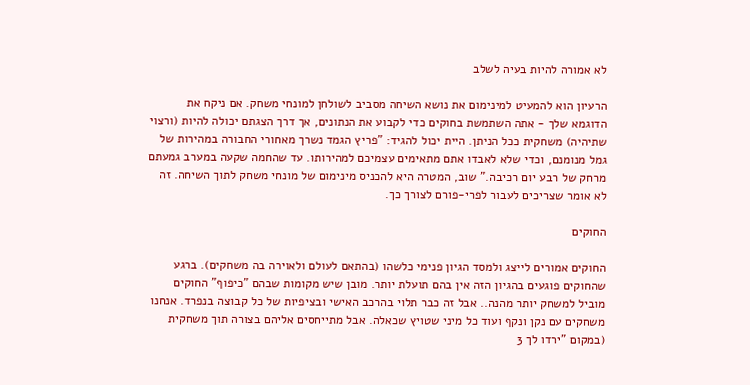לא אמורה להיות בעיה לשלב

הרעיון הוא להמעיט למינימום את נושא השיחה מסביב לשולחן למונחי משחק. אם ניקח את הדוגמא שלך - אתה השתמשת בחוקים כדי לקבוע את הנתונים, אך דרך הצגתם יכולה להיות (ורצוי שתיהיה) משחקית ככל הניתן. היית יכול להגיד: "פריץ הגמד נשרך מאחורי החבורה במהירות של גמל מנומנם, וכדי שלא לאבדו אתם מתאימים עצמיכם למהירותו. עד שהחמה שקעה במערב גמעתם מרחק של רבע יום רכיבה." שוב, המטרה היא להכניס מינימום של מונחי משחק לתוך השיחה. זה לא אומר שצריכים לעבור לפרי-פורם לצורך כך.

החוקים

החוקים אמורים לייצג ולמסד הגיון פנימי כלשהו (בהתאם לעולם ולאוירה בה משחקים). ברגע שהחוקים פוגעים בהגיון הזה אין בהם תועלת יותר. מובן שיש מקומות שבהם "כיפוף" החוקים מוביל למשחק יותר מהנה.. אבל זה כבר תלוי בהרכב האישי ובציפיות של כל קבוצה בנפרד. אנחנו משחקים עם נקן ונקף ועוד כל מיני שטויץ שכאלה. אבל מתייחסים אליהם בצורה תוך משחקית (במקום "ירדו לך 3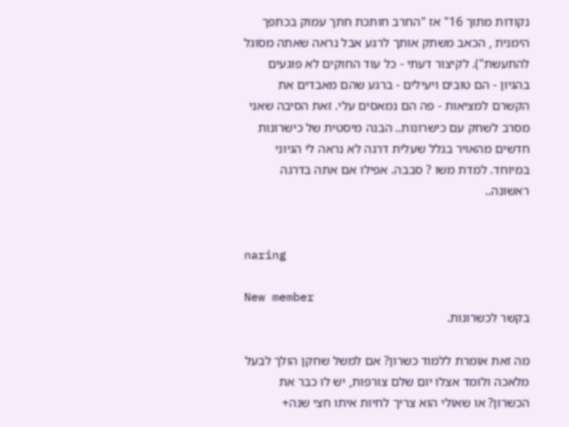נקודות מתוך 16" אז "החרב חותכת חתך עמוק בכתפך הימנית , הכאב משתק אותך לרגע אבל נראה שאתה מסוגל להתעשת"). לקיצור דעתי - כל עוד החוקים לא פוגעים בהגיון - הם טובים ויעילים - ברגע שהם מאבדים את הקשרם למציאות - פה הם נמאסים עלי. זאת הסיבה שאני מסרב לשחק עם כישרונות.. הבנה מיסטית של כישרונות חדשים מהאויר בגלל שעלית דרגה לא נראה לי הגיוני במיוחד. למדת משו ? סבבה. אפילו אם אתה בדרגה ראשונה..


naring

New member
בקשר לכשרונות.

מה זאת אומרת ללמוד כשרון? אם למשל שחקן הולך לבעל מלאכה ולומד אצלו יום שלם צורפות, יש לו כבר את הכשרון? או שאולי הוא צריך לחיות איתו חצי שנה+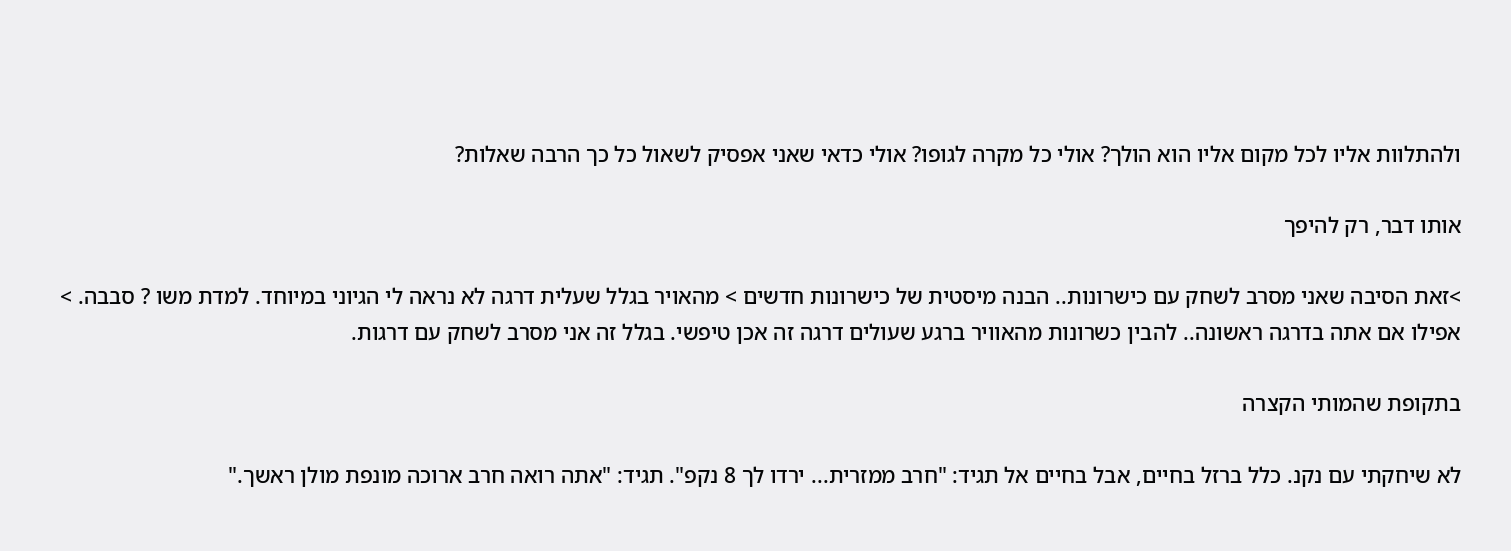ולהתלוות אליו לכל מקום אליו הוא הולך? אולי כל מקרה לגופו? אולי כדאי שאני אפסיק לשאול כל כך הרבה שאלות?

אותו דבר, רק להיפך

>זאת הסיבה שאני מסרב לשחק עם כישרונות.. הבנה מיסטית של כישרונות חדשים > מהאויר בגלל שעלית דרגה לא נראה לי הגיוני במיוחד. למדת משו ? סבבה. > אפילו אם אתה בדרגה ראשונה.. להבין כשרונות מהאוויר ברגע שעולים דרגה זה אכן טיפשי. בגלל זה אני מסרב לשחק עם דרגות.

בתקופת שהמותי הקצרה

לא שיחקתי עם נקנ. כלל ברזל בחיים, אבל בחיים אל תגיד: "חרב ממזרית... ירדו לך 8 נקפ". תגיד: "אתה רואה חרב ארוכה מונפת מולן ראשך."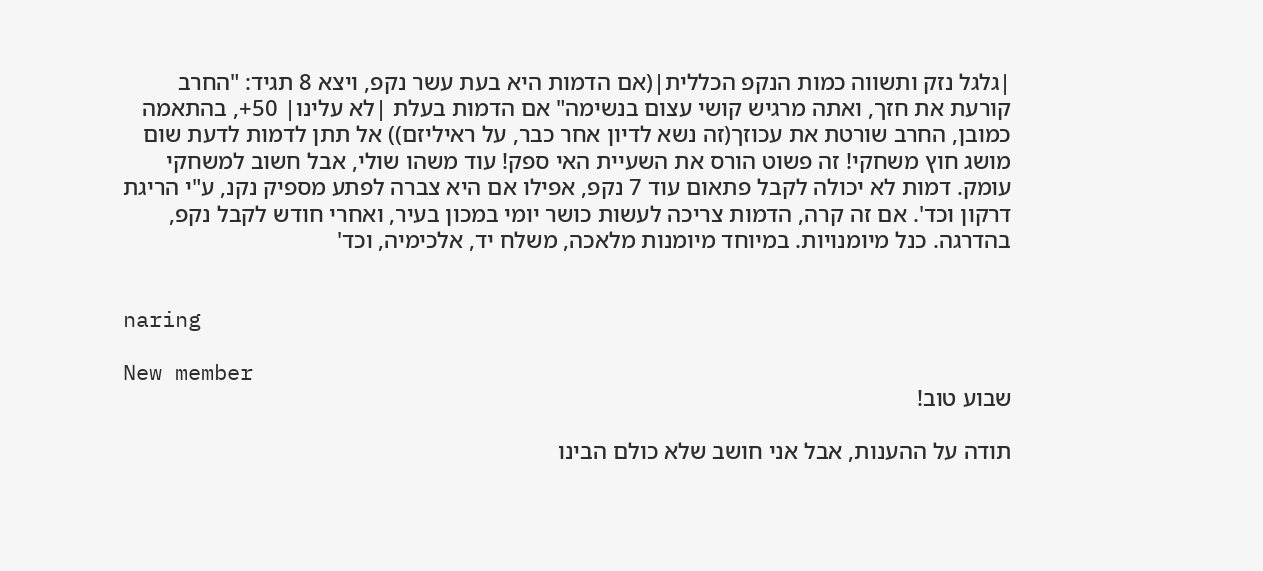|גלגל נזק ותשווה כמות הנקפ הכללית|(אם הדמות היא בעת עשר נקפ, ויצא 8 תגיד: "החרב קורעת את חזך, ואתה מרגיש קושי עצום בנשימה" אם הדמות בעלת |לא עלינו| 50+, בהתאמה כמובן, החרב שורטת את עכוזך(זה נשא לדיון אחר כבר, על ראיליזם)) אל תתן לדמות לדעת שום מושג חוץ משחקי! זה פשוט הורס את השעיית האי ספק! עוד משהו שולי, אבל חשוב למשחקי עומק. דמות לא יכולה לקבל פתאום עוד 7 נקפ, אפילו אם היא צברה לפתע מספיק נקנ, ע"י הריגת דרקון וכד'. אם זה קרה, הדמות צריכה לעשות כושר יומי במכון בעיר, ואחרי חודש לקבל נקפ, בהדרגה. כנל מיומנויות. במיוחד מיומנות מלאכה, משלח יד, אלכימיה, וכד'


naring

New member
שבוע טוב!

תודה על ההענות, אבל אני חושב שלא כולם הבינו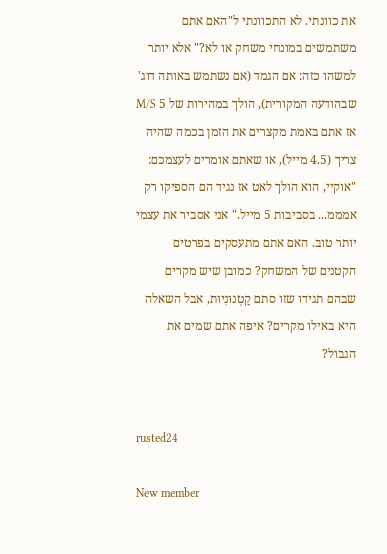את כוונתי. לא התכוונתי ל"האם אתם משתמשים במונחי משחק או לא?" אלא יותר למשהו כזה: אם הגמד (אם נשתמש באותה דוג' שבהודעה המקורית), הולך במהירות של 5 M/S אז אתם באמת מקצרים את הזמן בכמה שהיה צריך (4.5 מייל), או שאתם אומרים לעצמכם: "אוקיי, הוא הולך לאט אז נגיד הם הספיקו רק אמממ... בסביבות 5 מייל." אני אסביר את עצמי יותר טוב. האם אתם מתעסקים בפרטים הקטנים של המשחק? כמובן שיש מקרים שבהם תגידו שזו סתם קַטְנוּנִיוּת, אבל השאלה היא באילו מקרים? איפה אתם שמים את הגבול?


rusted24

New member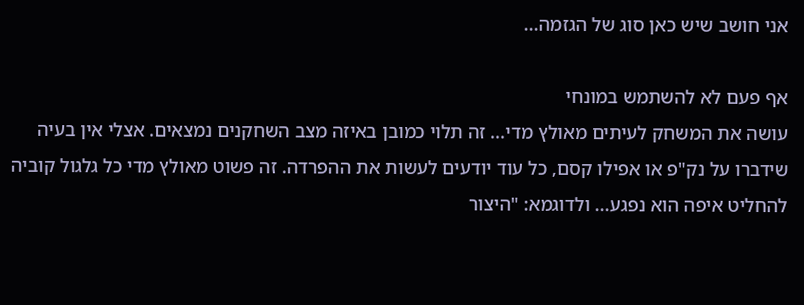אני חושב שיש כאן סוג של הגזמה...

אף פעם לא להשתמש במונחי
עושה את המשחק לעיתים מאולץ מדי... זה תלוי כמובן באיזה מצב השחקנים נמצאים. אצלי אין בעיה שידברו על נק"פ או אפילו קסם, כל עוד יודעים לעשות את ההפרדה. זה פשוט מאולץ מדי כל גלגול קוביה להחליט איפה הוא נפגע... ולדוגמא: "היצור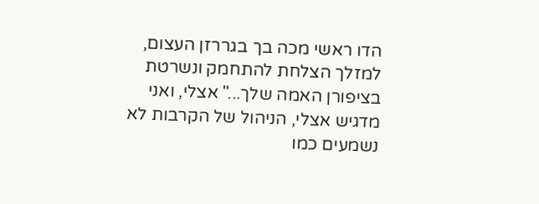הדו ראשי מכה בך בגררזן העצום, למזלך הצלחת להתחמק ונשרטת בציפורן האמה שלך..." אצלי, ואני מדגיש אצלי, הניהול של הקרבות לא נשמעים כמו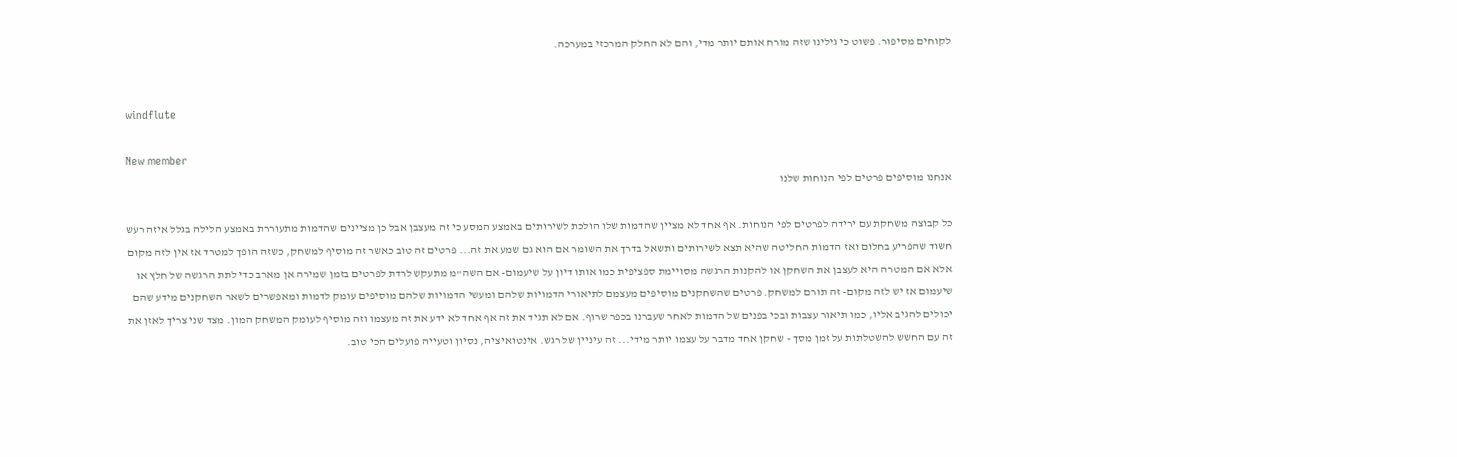לקוחים מסיפור. פשוט כי גילינו שזה מורח אותם יותר מדי, והם לא החלק המרכזי במערכה.


windflute

New member
אנחנו מוסיפים פרטים לפי הנוחות שלנו

כל קבוצה משחקת עם ירידה לפרטים לפי הנוחות. אף אחד לא מציין שהדמות שלו הולכת לשירותים באמצע המסע כי זה מעצבן אבל כן מציינים שהדמות מתעוררת באמצע הלילה בגלל איזה רעש חשוד שהפריע בחלום ואז הדמות החליטה שהיא תצא לשירותים ותשאל בדרך את השומר אם הוא גם שמע את זה... פרטים זה טוב כאשר זה מוסיף למשחק, כשזה הופך למטרד אז אין לזה מקום אלא אם המטרה היא לעצבן את השחקן או להקנות הרגשה מסויימת ספציפית כמו אותו דיון על שיעמום- אם השה"מ מתעקש לרדת לפרטים בזמן שמירה אן מארב כדי לתת הרגשה של חלץ או שיעמום אז יש לזה מקום- זה תורם למשחק. פרטים שהשחקנים מוסיפים מעצמם לתיאורי הדמויות שלהם ומעשי הדמויות שלהם מוסיפים עומק לדמות ומאפשרים לשאר השחקנים מידע שהם יכולים להגיב אליו, כמו תיאור עצבות ובכי בפנים של הדמות לאחר שעברנו בכפר שרוף. אם לא תגיד את זה אף אחד לא ידע את זה מעצמו וזה מוסיף לעומק המשחק המון. מצד שני צריך לאזן את זה עם החשש להשטלתות על זמן מסך - שחקן אחד מדבר על עצמו יותר מידי... זה עיניין של רגש. אינטואיציה, נסיון וטעייה פועלים הכי טוב.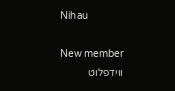Nihau

New member
ווידפלוט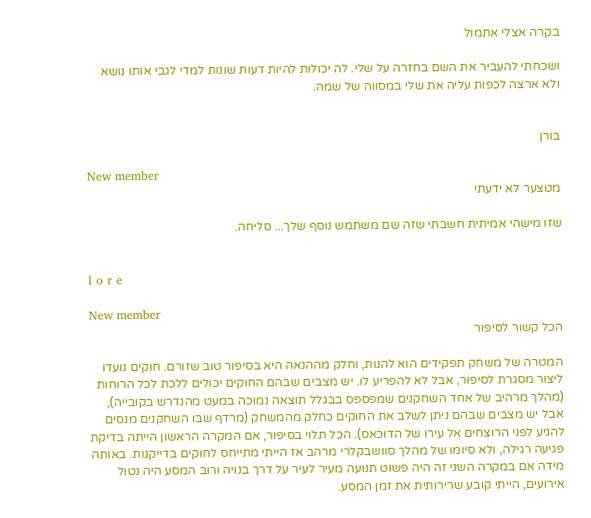בקרה אצלי אתמול

ושכחתי להעביר את השם בחזרה על שלי. לה יכולות להיות דעות שונות למדי לגבי אותו נושא ולא ארצה לכפות עליה את שלי במסווה של שמה.


בורן

New member
מטצער לא ידעתי

שזו מישהי אמיתית חשבתי שזה שם משתמש נוסף שלך... סליחה.


l o r e

New member
הכל קשור לסיפור

המטרה של משחק תפקידים הוא להנות, וחלק מההנאה היא בסיפור טוב שזורם. חוקים נועדו ליצור מסגרת לסיפור, אבל לא להפריע לו. יש מצבים שבהם החוקים יכולים ללכת לכל הרוחות (מהלך מרהיב של אחד השחקנים שמפספס בבגלל תוצאה נמוכה במעט מהנדרש בקובייה), אבל יש מצבים שבהם ניתן לשלב את החוקים כחלק מהמשחק (מרדף שבו השחקנים מנסים להגיע לפני הרוצחים אל עירו של הדוכאס). הכל תלוי בסיפור, אם המקרה הראשון הייתה בדיקת פגיעה רגילה, ולא סיומו של מהלך סוושבקלרי מרהב אז הייתי מתייחס לחוקים בדייקנות. באותה מידה אם במקרה השני זה היה פשוט תנועה מעיר לעיר על דרך בנויה ורוב המסע היה נטול אירועים, הייתי קובע שרירותית את זמן המסע.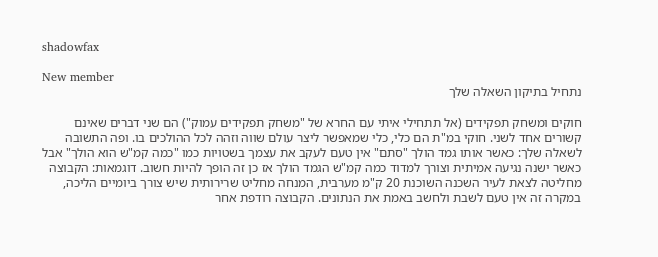shadowfax

New member
נתחיל בתיקון השאלה שלך

חוקים ומשחק תפקידים (אל תתחילי איתי עם החרא של "משחק תפקידים עמוק") הם שני דברים שאינם קשורים אחד לשני. חוקי במ"ת הם כלי, כלי שמאפשר ליצר עולם שווה וזהה לכל ההולכים בו. ופה התשובה לשאלה שלך: כאשר אותו גמד הולך "סתם" אין טעם לעקב את עצמך בשטויות כמו "כמה קמ"ש הוא הולך" אבל כאשר ישנה נגיעה אמיתית וצורך למדוד כמה קמ"ש הגמד הולך אז כן זה הופך להיות חשוב. דוגמאות: הקבוצה מחליטה לצאת לעיר השכנה השוכנת 20 ק"מ מערבית, המנחה מחליט שרירותית שיש צורך ביומיים הליכה, במקרה זה אין טעם לשבת ולחשב באמת את הנתונים. הקבוצה רודפת אחר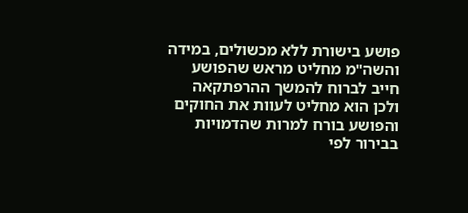פושע בישורת ללא מכשולים, במידה והשה"מ מחליט מראש שהפושע חייב לברוח להמשך ההרפתקאה ולכן הוא מחליט לעוות את החוקים והפושע בורח למרות שהדמויות בבירור לפי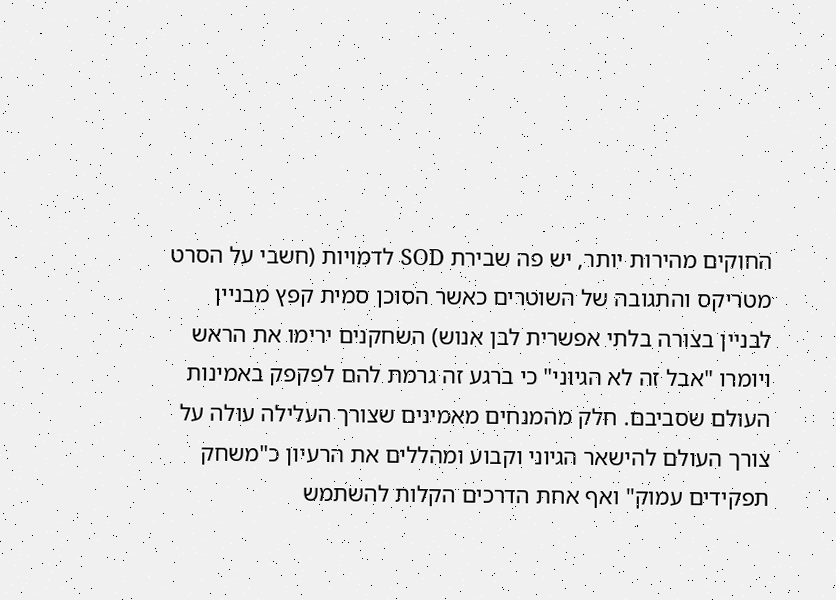החוקים מהירות יותר, יש פה שבירת SOD לדמויות (חשבי על הסרט מטריקס והתגובה של השוטרים כאשר הסוכן סמית קפץ מבניין לבניין בצורה בלתי אפשרית לבן אנוש) השחקנים ירימו את הראש ויומרו "אבל זה לא הגיוני" כי ברגע זה גרמת להם לפקפק באמינות העולם שסביבם. חלק מהמנחים מאמינים שצורך העלילה עולה על צורך העולם להישאר הגיוני וקבוע ומהללים את הרעיון כ"משחק תפקידים עמוק" ואף אחת הדרכים הקלות להשתמש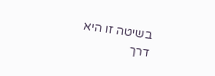בשיטה זו היא דרך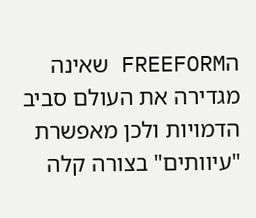הFREEFORM שאינה מגדירה את העולם סביב הדמויות ולכן מאפשרת "עיוותים" בצורה קלה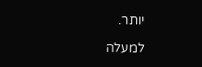יותר.

למעלה